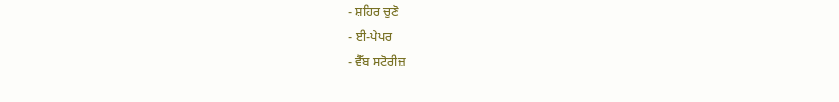- ਸ਼ਹਿਰ ਚੁਣੋ
- ਈ-ਪੇਪਰ
- ਵੈੱਬ ਸਟੋਰੀਜ਼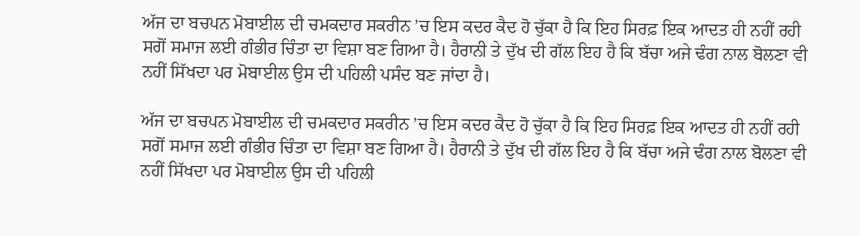ਅੱਜ ਦਾ ਬਚਪਨ ਮੋਬਾਈਲ ਦੀ ਚਮਕਦਾਰ ਸਕਰੀਨ ’ਚ ਇਸ ਕਦਰ ਕੈਦ ਹੋ ਚੁੱਕਾ ਹੈ ਕਿ ਇਹ ਸਿਰਫ਼ ਇਕ ਆਦਤ ਹੀ ਨਹੀਂ ਰਹੀ ਸਗੋਂ ਸਮਾਜ ਲਈ ਗੰਭੀਰ ਚਿੰਤਾ ਦਾ ਵਿਸ਼ਾ ਬਣ ਗਿਆ ਹੈ। ਹੈਰਾਨੀ ਤੇ ਦੁੱਖ ਦੀ ਗੱਲ ਇਹ ਹੈ ਕਿ ਬੱਚਾ ਅਜੇ ਢੰਗ ਨਾਲ ਬੋਲਣਾ ਵੀ ਨਹੀਂ ਸਿੱਖਦਾ ਪਰ ਮੋਬਾਈਲ ਉਸ ਦੀ ਪਹਿਲੀ ਪਸੰਦ ਬਣ ਜਾਂਦਾ ਹੈ।

ਅੱਜ ਦਾ ਬਚਪਨ ਮੋਬਾਈਲ ਦੀ ਚਮਕਦਾਰ ਸਕਰੀਨ ’ਚ ਇਸ ਕਦਰ ਕੈਦ ਹੋ ਚੁੱਕਾ ਹੈ ਕਿ ਇਹ ਸਿਰਫ਼ ਇਕ ਆਦਤ ਹੀ ਨਹੀਂ ਰਹੀ ਸਗੋਂ ਸਮਾਜ ਲਈ ਗੰਭੀਰ ਚਿੰਤਾ ਦਾ ਵਿਸ਼ਾ ਬਣ ਗਿਆ ਹੈ। ਹੈਰਾਨੀ ਤੇ ਦੁੱਖ ਦੀ ਗੱਲ ਇਹ ਹੈ ਕਿ ਬੱਚਾ ਅਜੇ ਢੰਗ ਨਾਲ ਬੋਲਣਾ ਵੀ ਨਹੀਂ ਸਿੱਖਦਾ ਪਰ ਮੋਬਾਈਲ ਉਸ ਦੀ ਪਹਿਲੀ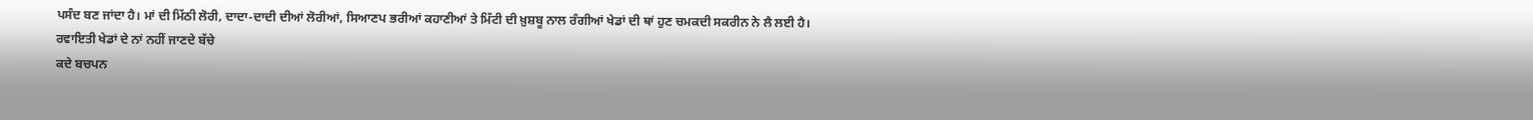ਪਸੰਦ ਬਣ ਜਾਂਦਾ ਹੈ। ਮਾਂ ਦੀ ਮਿੱਠੀ ਲੋਰੀ, ਦਾਦਾ-ਦਾਦੀ ਦੀਆਂ ਲੋਰੀਆਂ, ਸਿਆਣਪ ਭਰੀਆਂ ਕਹਾਣੀਆਂ ਤੇ ਮਿੱਟੀ ਦੀ ਖ਼ੁਸ਼ਬੂ ਨਾਲ ਰੰਗੀਆਂ ਖੇਡਾਂ ਦੀ ਥਾਂ ਹੁਣ ਚਮਕਦੀ ਸਕਰੀਨ ਨੇ ਲੈ ਲਈ ਹੈ।
ਰਵਾਇਤੀ ਖੇਡਾਂ ਦੇ ਨਾਂ ਨਹੀਂ ਜਾਣਦੇ ਬੱਚੇ
ਕਦੇ ਬਚਪਨ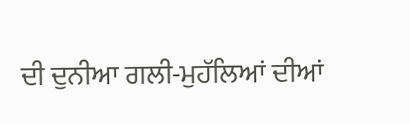ਦੀ ਦੁਨੀਆ ਗਲੀ-ਮੁਹੱਲਿਆਂ ਦੀਆਂ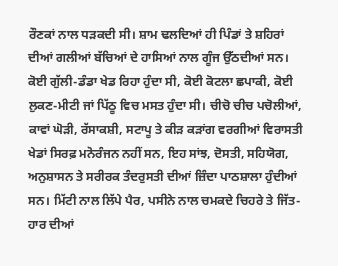ਰੌਣਕਾਂ ਨਾਲ ਧੜਕਦੀ ਸੀ। ਸ਼ਾਮ ਢਲਦਿਆਂ ਹੀ ਪਿੰਡਾਂ ਤੇ ਸ਼ਹਿਰਾਂ ਦੀਆਂ ਗਲੀਆਂ ਬੱਚਿਆਂ ਦੇ ਹਾਸਿਆਂ ਨਾਲ ਗੂੰਜ ਉੱਠਦੀਆਂ ਸਨ। ਕੋਈ ਗੁੱਲੀ-ਡੰਡਾ ਖੇਡ ਰਿਹਾ ਹੁੰਦਾ ਸੀ, ਕੋਈ ਕੋਟਲਾ ਛਪਾਕੀ, ਕੋਈ ਲੁਕਣ-ਮੀਟੀ ਜਾਂ ਪਿੱਠੂ ਵਿਚ ਮਸਤ ਹੁੰਦਾ ਸੀ। ਚੀਚੋ ਚੀਚ ਪਚੋਲੀਆਂ, ਕਾਵਾਂ ਘੋੜੀ, ਰੱਸਾਕਸ਼ੀ, ਸਟਾਪੂ ਤੇ ਕੀੜ ਕੜਾਂਗ ਵਰਗੀਆਂ ਵਿਰਾਸਤੀ ਖੇਡਾਂ ਸਿਰਫ਼ ਮਨੋਰੰਜਨ ਨਹੀਂ ਸਨ, ਇਹ ਸਾਂਝ, ਦੋਸਤੀ, ਸਹਿਯੋਗ, ਅਨੁਸ਼ਾਸਨ ਤੇ ਸਰੀਰਕ ਤੰਦਰੁਸਤੀ ਦੀਆਂ ਜ਼ਿੰਦਾ ਪਾਠਸ਼ਾਲਾ ਹੁੰਦੀਆਂ ਸਨ। ਮਿੱਟੀ ਨਾਲ ਲਿੱਪੇ ਪੈਰ, ਪਸੀਨੇ ਨਾਲ ਚਮਕਦੇ ਚਿਹਰੇ ਤੇ ਜਿੱਤ-ਹਾਰ ਦੀਆਂ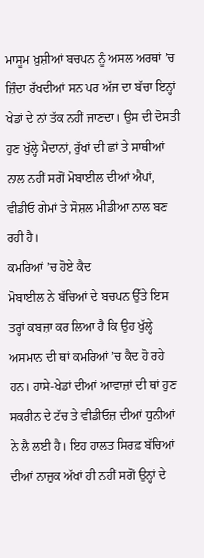ਮਾਸੂਮ ਖ਼ੁਸ਼ੀਆਂ ਬਚਪਨ ਨੂੰ ਅਸਲ ਅਰਥਾਂ ’ਚ ਜ਼ਿੰਦਾ ਰੱਖਦੀਆਂ ਸਨ ਪਰ ਅੱਜ ਦਾ ਬੱਚਾ ਇਨ੍ਹਾਂ ਖੇਡਾਂ ਦੇ ਨਾਂ ਤੱਕ ਨਹੀਂ ਜਾਣਦਾ। ਉਸ ਦੀ ਦੋਸਤੀ ਹੁਣ ਖੁੱਲ੍ਹੇ ਮੈਦਾਨਾਂ, ਰੁੱਖਾਂ ਦੀ ਛਾਂ ਤੇ ਸਾਥੀਆਂ ਨਾਲ ਨਹੀਂ ਸਗੋਂ ਮੋਬਾਈਲ ਦੀਆਂ ਐਪਾਂ, ਵੀਡੀਓ ਗੇਮਾਂ ਤੇ ਸੋਸ਼ਲ ਮੀਡੀਆ ਨਾਲ ਬਣ ਰਹੀ ਹੈ।
ਕਮਰਿਆਂ ’ਚ ਹੋਏ ਕੈਦ
ਮੋਬਾਈਲ ਨੇ ਬੱਚਿਆਂ ਦੇ ਬਚਪਨ ਉੱਤੇ ਇਸ ਤਰ੍ਹਾਂ ਕਬਜ਼ਾ ਕਰ ਲਿਆ ਹੈ ਕਿ ਉਹ ਖੁੱਲ੍ਹੇ ਅਸਮਾਨ ਦੀ ਥਾਂ ਕਮਰਿਆਂ ’ਚ ਕੈਦ ਹੋ ਰਹੇ ਹਨ। ਹਾਸੇ-ਖੇਡਾਂ ਦੀਆਂ ਆਵਾਜ਼ਾਂ ਦੀ ਥਾਂ ਹੁਣ ਸਕਰੀਨ ਦੇ ਟੱਚ ਤੇ ਵੀਡੀਓਜ਼ ਦੀਆਂ ਧੁਨੀਆਂ ਨੇ ਲੈ ਲਈ ਹੈ। ਇਹ ਹਾਲਤ ਸਿਰਫ਼ ਬੱਚਿਆਂ ਦੀਆਂ ਨਾਜ਼ੁਕ ਅੱਖਾਂ ਹੀ ਨਹੀਂ ਸਗੋਂ ਉਨ੍ਹਾਂ ਦੇ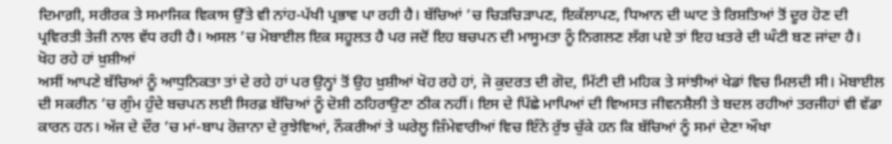ਦਿਮਾਗ਼ੀ, ਸਰੀਰਕ ਤੇ ਸਮਾਜਿਕ ਵਿਕਾਸ ਉੱਤੇ ਵੀ ਨਾਂਹ-ਪੱਖੀ ਪ੍ਰਭਾਵ ਪਾ ਰਹੀ ਹੈ। ਬੱਚਿਆਂ ’ਚ ਚਿੜਚਿੜਾਪਣ, ਇਕੱਲਾਪਣ, ਧਿਆਨ ਦੀ ਘਾਟ ਤੇ ਰਿਸ਼ਤਿਆਂ ਤੋਂ ਦੂਰ ਹੋਣ ਦੀ ਪ੍ਰਵਿਰਤੀ ਤੇਜ਼ੀ ਨਾਲ ਵੱਧ ਰਹੀ ਹੈ। ਅਸਲ ’ਚ ਮੋਬਾਈਲ ਇਕ ਸਹੂਲਤ ਹੈ ਪਰ ਜਦੋਂ ਇਹ ਬਚਪਨ ਦੀ ਮਾਸੂਮਤਾ ਨੂੰ ਨਿਗਲਣ ਲੱਗ ਪਏ ਤਾਂ ਇਹ ਖ਼ਤਰੇ ਦੀ ਘੰਟੀ ਬਣ ਜਾਂਦਾ ਹੈ।
ਖੋਹ ਰਹੇ ਹਾਂ ਖ਼ੁਸ਼ੀਆਂ
ਅਸੀਂ ਆਪਣੇ ਬੱਚਿਆਂ ਨੂੰ ਆਧੁਨਿਕਤਾ ਤਾਂ ਦੇ ਰਹੇ ਹਾਂ ਪਰ ਉਨ੍ਹਾਂ ਤੋਂ ਉਹ ਖ਼ੁਸ਼ੀਆਂ ਖੋਹ ਰਹੇ ਹਾਂ, ਜੋ ਕੁਦਰਤ ਦੀ ਗੋਦ, ਮਿੱਟੀ ਦੀ ਮਹਿਕ ਤੇ ਸਾਂਝੀਆਂ ਖੇਡਾਂ ਵਿਚ ਮਿਲਦੀ ਸੀ। ਮੋਬਾਈਲ ਦੀ ਸਕਰੀਨ ’ਚ ਗੁੰਮ ਹੁੰਦੇ ਬਚਪਨ ਲਈ ਸਿਰਫ਼ ਬੱਚਿਆਂ ਨੂੰ ਦੋਸ਼ੀ ਠਹਿਰਾਉਣਾ ਠੀਕ ਨਹੀਂ। ਇਸ ਦੇ ਪਿੱਛੇ ਮਾਪਿਆਂ ਦੀ ਵਿਅਸਤ ਜੀਵਨਸ਼ੈਲੀ ਤੇ ਬਦਲ ਰਹੀਆਂ ਤਰਜੀਹਾਂ ਵੀ ਵੱਡਾ ਕਾਰਨ ਹਨ। ਅੱਜ ਦੇ ਦੌਰ ’ਚ ਮਾਂ-ਬਾਪ ਰੋਜ਼ਾਨਾ ਦੇ ਰੁਝੇਵਿਆਂ, ਨੌਕਰੀਆਂ ਤੇ ਘਰੇਲੂ ਜ਼ਿੰਮੇਵਾਰੀਆਂ ਵਿਚ ਇੰਨੇ ਰੁੱਝ ਚੁੱਕੇ ਹਨ ਕਿ ਬੱਚਿਆਂ ਨੂੰ ਸਮਾਂ ਦੇਣਾ ਔਖਾ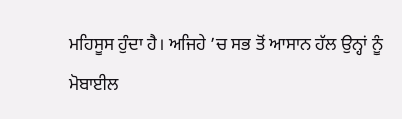ਮਹਿਸੂਸ ਹੁੰਦਾ ਹੈ। ਅਜਿਹੇ ’ਚ ਸਭ ਤੋਂ ਆਸਾਨ ਹੱਲ ਉਨ੍ਹਾਂ ਨੂੰ ਮੋਬਾਈਲ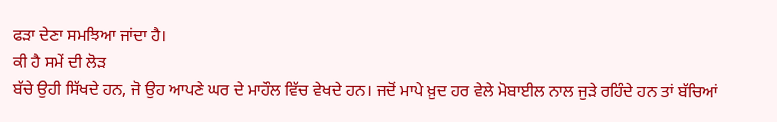ਫੜਾ ਦੇਣਾ ਸਮਝਿਆ ਜਾਂਦਾ ਹੈ।
ਕੀ ਹੈ ਸਮੇਂ ਦੀ ਲੋੜ
ਬੱਚੇ ਉਹੀ ਸਿੱਖਦੇ ਹਨ, ਜੋ ਉਹ ਆਪਣੇ ਘਰ ਦੇ ਮਾਹੌਲ ਵਿੱਚ ਵੇਖਦੇ ਹਨ। ਜਦੋਂ ਮਾਪੇ ਖ਼ੁਦ ਹਰ ਵੇਲੇ ਮੋਬਾਈਲ ਨਾਲ ਜੁੜੇ ਰਹਿੰਦੇ ਹਨ ਤਾਂ ਬੱਚਿਆਂ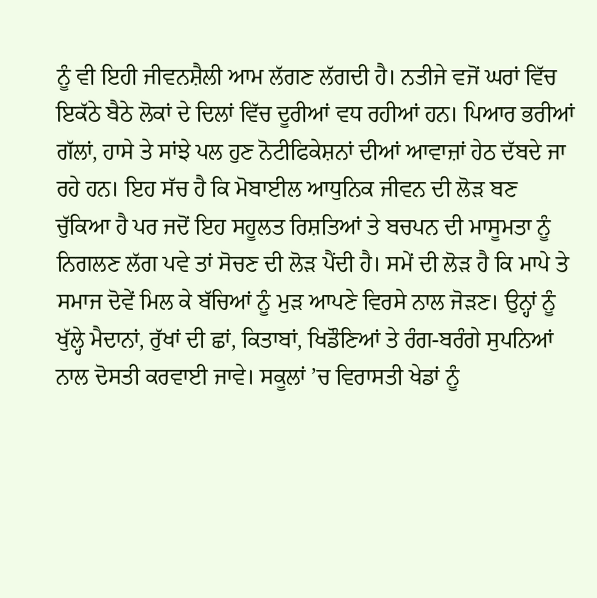ਨੂੰ ਵੀ ਇਹੀ ਜੀਵਨਸ਼ੈਲੀ ਆਮ ਲੱਗਣ ਲੱਗਦੀ ਹੈ। ਨਤੀਜੇ ਵਜੋਂ ਘਰਾਂ ਵਿੱਚ ਇਕੱਠੇ ਬੈਠੇ ਲੋਕਾਂ ਦੇ ਦਿਲਾਂ ਵਿੱਚ ਦੂਰੀਆਂ ਵਧ ਰਹੀਆਂ ਹਨ। ਪਿਆਰ ਭਰੀਆਂ ਗੱਲਾਂ, ਹਾਸੇ ਤੇ ਸਾਂਝੇ ਪਲ ਹੁਣ ਨੋਟੀਫਿਕੇਸ਼ਨਾਂ ਦੀਆਂ ਆਵਾਜ਼ਾਂ ਹੇਠ ਦੱਬਦੇ ਜਾ ਰਹੇ ਹਨ। ਇਹ ਸੱਚ ਹੈ ਕਿ ਮੋਬਾਈਲ ਆਧੁਨਿਕ ਜੀਵਨ ਦੀ ਲੋੜ ਬਣ ਚੁੱਕਿਆ ਹੈ ਪਰ ਜਦੋਂ ਇਹ ਸਹੂਲਤ ਰਿਸ਼ਤਿਆਂ ਤੇ ਬਚਪਨ ਦੀ ਮਾਸੂਮਤਾ ਨੂੰ ਨਿਗਲਣ ਲੱਗ ਪਵੇ ਤਾਂ ਸੋਚਣ ਦੀ ਲੋੜ ਪੈਂਦੀ ਹੈ। ਸਮੇਂ ਦੀ ਲੋੜ ਹੈ ਕਿ ਮਾਪੇ ਤੇ ਸਮਾਜ ਦੋਵੇਂ ਮਿਲ ਕੇ ਬੱਚਿਆਂ ਨੂੰ ਮੁੜ ਆਪਣੇ ਵਿਰਸੇ ਨਾਲ ਜੋੜਣ। ਉਨ੍ਹਾਂ ਨੂੰ ਖੁੱਲ੍ਹੇ ਮੈਦਾਨਾਂ, ਰੁੱਖਾਂ ਦੀ ਛਾਂ, ਕਿਤਾਬਾਂ, ਖਿਡੌਣਿਆਂ ਤੇ ਰੰਗ-ਬਰੰਗੇ ਸੁਪਨਿਆਂ ਨਾਲ ਦੋਸਤੀ ਕਰਵਾਈ ਜਾਵੇ। ਸਕੂਲਾਂ ’ਚ ਵਿਰਾਸਤੀ ਖੇਡਾਂ ਨੂੰ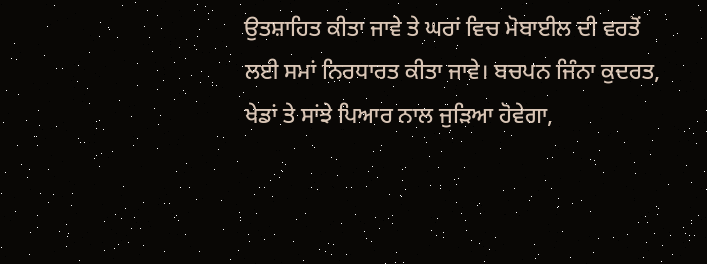ਉਤਸ਼ਾਹਿਤ ਕੀਤਾ ਜਾਵੇ ਤੇ ਘਰਾਂ ਵਿਚ ਮੋਬਾਈਲ ਦੀ ਵਰਤੋਂ ਲਈ ਸਮਾਂ ਨਿਰਧਾਰਤ ਕੀਤਾ ਜਾਵੇ। ਬਚਪਨ ਜਿੰਨਾ ਕੁਦਰਤ, ਖੇਡਾਂ ਤੇ ਸਾਂਝੇ ਪਿਆਰ ਨਾਲ ਜੁੜਿਆ ਹੋਵੇਗਾ,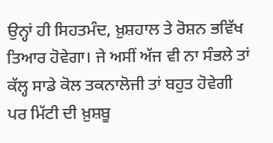ਉਨ੍ਹਾਂ ਹੀ ਸਿਹਤਮੰਦ, ਖ਼ੁਸ਼ਹਾਲ ਤੇ ਰੋਸ਼ਨ ਭਵਿੱਖ ਤਿਆਰ ਹੋਵੇਗਾ। ਜੇ ਅਸੀਂ ਅੱਜ ਵੀ ਨਾ ਸੰਭਲੇ ਤਾਂ ਕੱਲ੍ਹ ਸਾਡੇ ਕੋਲ ਤਕਨਾਲੋਜੀ ਤਾਂ ਬਹੁਤ ਹੋਵੇਗੀ ਪਰ ਮਿੱਟੀ ਦੀ ਖ਼ੁਸ਼ਬੂ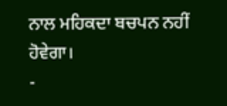ਨਾਲ ਮਹਿਕਦਾ ਬਚਪਨ ਨਹੀਂ ਹੋਵੇਗਾ।
-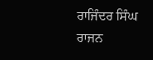ਰਾਜਿੰਦਰ ਸਿੰਘ ਰਾਜਨ